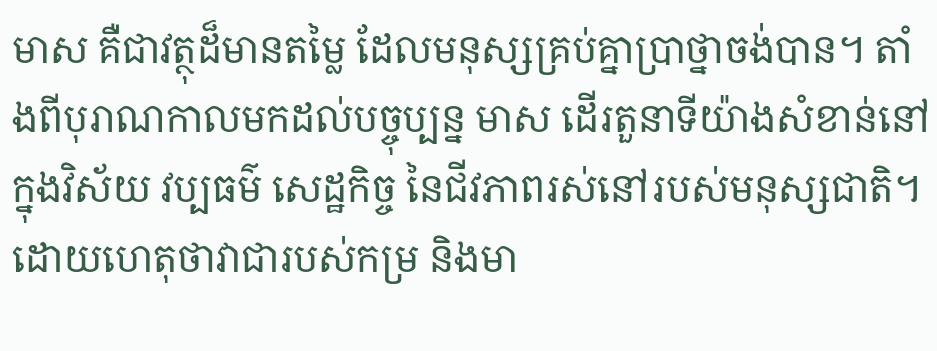មាស គឺជាវត្ថុដ៏មានតម្លៃ ដែលមនុស្សគ្រប់គ្នាប្រាថ្នាចង់បាន។ តាំងពីបុរាណកាលមកដល់បច្ចុប្បន្ន មាស ដើរតួនាទីយ៉ាងសំខាន់នៅក្នុងវិស័យ វប្បធម៌ សេដ្ឋកិច្ច នៃជីវភាពរស់នៅរបស់មនុស្សជាតិ។ ដោយហេតុថាវាជារបស់កម្រ និងមា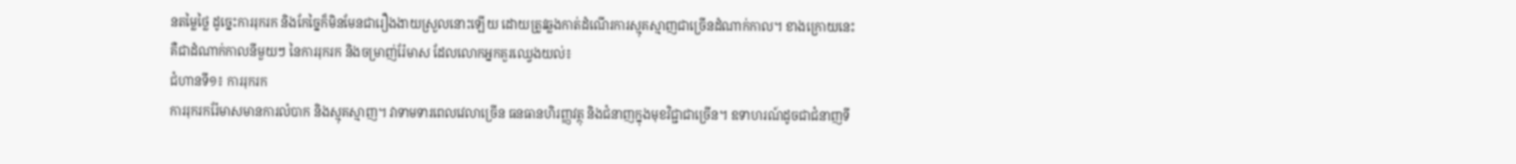នតម្លៃថ្លៃ ដូច្នេះការរុករក និងកែច្នៃក៏មិនមែនជារឿងងាយស្រួលនោះឡើយ ដោយត្រូវឆ្លងកាត់ដំណើរការស្មុគស្មាញជាច្រើនដំណាក់កាល។ ខាងក្រោយនេះគឺជាដំណាក់កាលនីមួយៗ នៃការរុករក និងចម្រាញ់រ៉ែមាស ដែលលោកអ្នកគួរឈ្វេងយល់៖
ជំហានទី១៖ ការរុករក
ការរុករករ៉ែមាសមានការលំបាក និងស្មុគស្មាញ។ វាទាមទារពេលវេលាច្រើន ធនធានហិរញ្ញវត្ថុ និងជំនាញក្នុងមុខវិជ្ជាជាច្រើន។ ឧទាហរណ៍ដូចជាជំនាញទី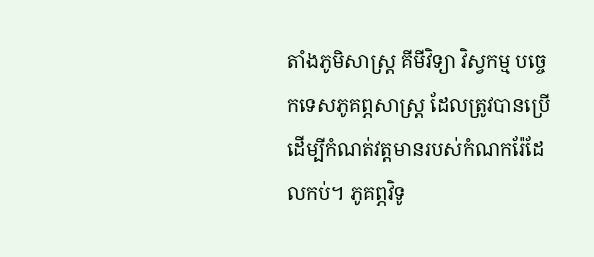តាំងភូមិសាស្ត្រ គីមីវិទ្យា វិស្វកម្ម បច្ចេកទេសភូគព្ភសាស្ត្រ ដែលត្រូវបានប្រើដើម្បីកំណត់វត្តមានរបស់កំណករ៉ែដែលកប់។ ភូគព្ភវិទូ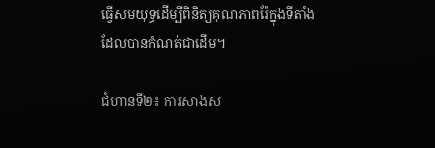ធ្វើសមយុទ្ធដើម្បីពិនិត្យគុណភាពរ៉ែក្នុងទីតាំងដែលបានកំណត់ជាដើម។

ជំហានទី២៖ ការសាងស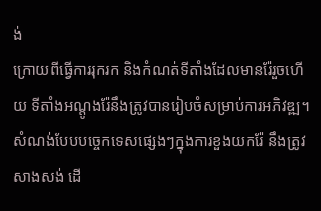ង់
ក្រោយពីធ្វើការរុករក និងកំណត់ទីតាំងដែលមានរ៉ែរួចហើយ ទីតាំងអណ្តូងរ៉ែនឹងត្រូវបានរៀបចំសម្រាប់ការអភិវឌ្ឍ។ សំណង់បែបបច្ចេកទេសផ្សេងៗក្នុងការខួងយករ៉ែ នឹងត្រូវសាងសង់ ដើ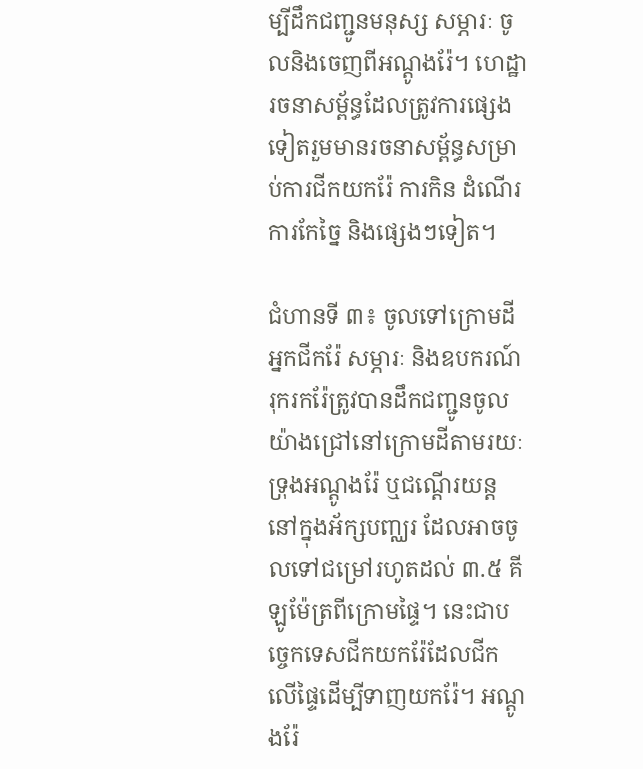ម្បីដឹកជញ្ជូនមនុស្ស សម្ភារៈ ចូលនិងចេញពីអណ្តូងរ៉ែ។ ហេដ្ឋារចនាសម្ព័ន្ធដែលត្រូវការផ្សេងទៀតរួមមានរចនាសម្ព័ន្ធសម្រាប់ការជីកយករ៉ែ ការកិន ដំណើរការកែច្នៃ និងផ្សេងៗទៀត។

ជំហានទី ៣៖ ចូលទៅក្រោមដី
អ្នកជីករ៉ែ សម្ភារៈ និងឧបករណ៍រុករករ៉ែត្រូវបានដឹកជញ្ជូនចូលយ៉ាងជ្រៅនៅក្រោមដីតាមរយៈ ទ្រុងអណ្តូងរ៉ែ ឬជណ្ដើរយន្តនៅក្នុងអ័ក្សបញ្ឈរ ដែលអាចចូលទៅជម្រៅរហូតដល់ ៣.៥ គីឡូម៉ែត្រពីក្រោមផ្ទៃ។ នេះជាបច្ចេកទេសជីកយករ៉ែដែលជីកលើផ្ទៃដើម្បីទាញយករ៉ែ។ អណ្តូងរ៉ែ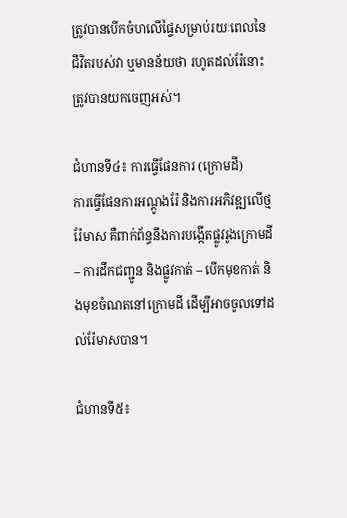ត្រូវបានបើកចំហលើផ្ទៃសម្រាប់រយៈពេលនៃជីវិតរបស់វា ឬមានន័យថា រហូតដល់រ៉ែនោះត្រូវបានយកចេញអស់។

ជំហានទី៤៖ ការធ្វើផែនការ (ក្រោមដី)
ការធ្វើផែនការអណ្តូងរ៉ែ និងការអភិវឌ្ឍលើថ្មរ៉ែមាស គឺពាក់ព័ន្ធនឹងការបង្កើតផ្លូវរូងក្រោមដី – ការដឹកជញ្ជូន និងផ្លូវកាត់ – បើកមុខកាត់ និងមុខចំណតនៅក្រោមដី ដើម្បីអាចចូលទៅដល់រ៉ែមាសបាន។

ជំហានទី៥៖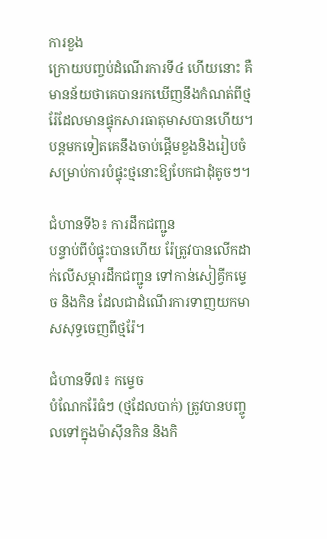ការខួង
ក្រោយបញ្ចប់ដំណើរការទី៤ ហើយនោះ គឺមានន័យថាគេបានរកឃើញនឹងកំណត់ពីថ្មរ៉ែដែលមានផ្ទុកសារធាតុមាសបានហើយ។ បន្តមកទៀតគេនឹងចាប់ផ្ដើមខួងនិងរៀបចំសម្រាប់ការបំផ្ទុះថ្មនោះឱ្យបែកជាដុំតូចៗ។

ជំហានទី៦៖ ការដឹកជញ្ជូន
បន្ទាប់ពីបំផ្ទុះបានហើយ រ៉ែត្រូវបានលើកដាក់លើសម្ភារដឹកជញ្ជូន ទៅកាន់សៀគ្វីកម្ទេច និងកិន ដែលជាដំណើរការទាញយកមាសសុទ្ធចេញពីថ្មរ៉ែ។

ជំហានទី៧៖ កម្ទេច
បំណែករ៉ែធំៗ (ថ្មដែលបាក់) ត្រូវបានបញ្ចូលទៅក្នុងម៉ាស៊ីនកិន និងកិ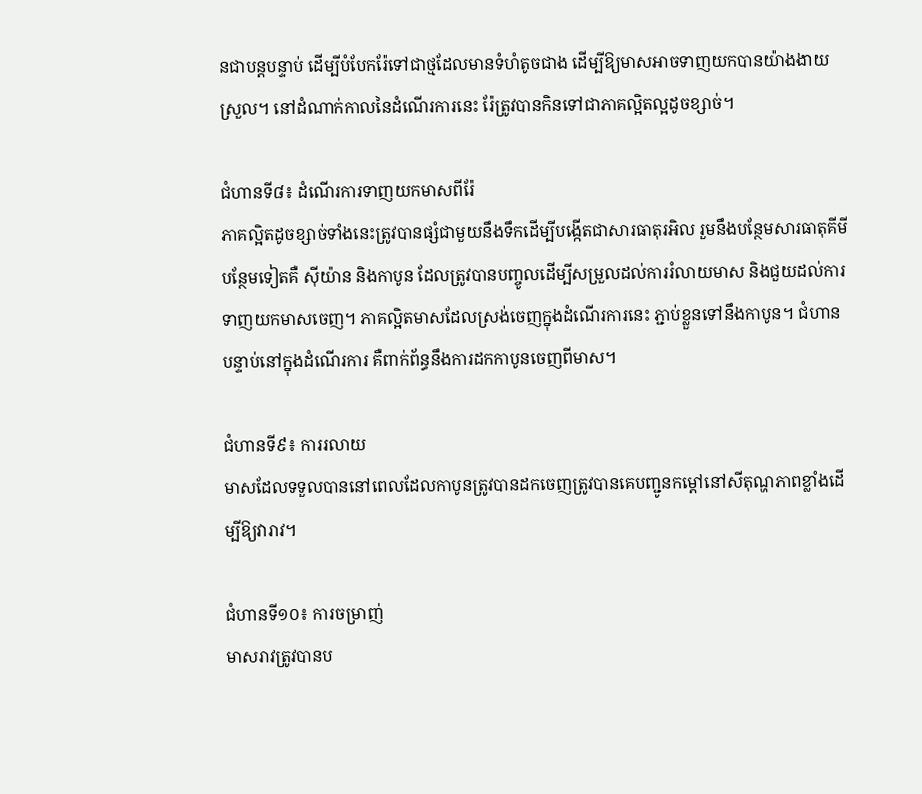នជាបន្តបន្ទាប់ ដើម្បីបំបែករ៉ែទៅជាថ្មដែលមានទំហំតូចជាង ដើម្បីឱ្យមាសអាចទាញយកបានយ៉ាងងាយស្រួល។ នៅដំណាក់កាលនៃដំណើរការនេះ រ៉ែត្រូវបានកិនទៅជាភាគល្អិតល្អដូចខ្សាច់។

ជំហានទី៨៖ ដំណើរការទាញយកមាសពីរ៉ែ
ភាគល្អិតដូចខ្សាច់ទាំងនេះត្រូវបានផ្សំជាមួយនឹងទឹកដើម្បីបង្កើតជាសារធាតុរអិល រួមនឹងបន្ថែមសារធាតុគីមីបន្ថែមទៀតគឺ ស៊ីយ៉ាន និងកាបូន ដែលត្រូវបានបញ្ចូលដើម្បីសម្រួលដល់ការរំលាយមាស និងជួយដល់ការទាញយកមាសចេញ។ ភាគល្អិតមាសដែលស្រង់ចេញក្នុងដំណើរការនេះ ភ្ជាប់ខ្លួនទៅនឹងកាបូន។ ជំហានបន្ទាប់នៅក្នុងដំណើរការ គឺពាក់ព័ន្ធនឹងការដកកាបូនចេញពីមាស។

ជំហានទី៩៖ ការរលាយ
មាសដែលទទួលបាននៅពេលដែលកាបូនត្រូវបានដកចេញត្រូវបានគេបញ្ជូនកម្តៅនៅសីតុណ្ហភាពខ្លាំងដើម្បីឱ្យវារាវ។

ជំហានទី១០៖ ការចម្រាញ់
មាសរាវត្រូវបានប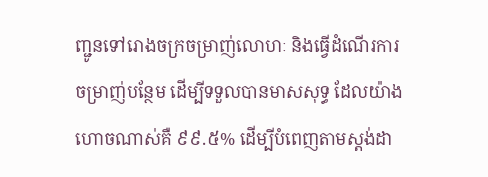ញ្ជូនទៅរោងចក្រចម្រាញ់លោហៈ និងធ្វើដំណើរការចម្រាញ់បន្ថែម ដើម្បីទទួលបានមាសសុទ្ធ ដែលយ៉ាងហោចណាស់គឺ ៩៩.៥% ដើម្បីបំពេញតាមស្ដង់ដា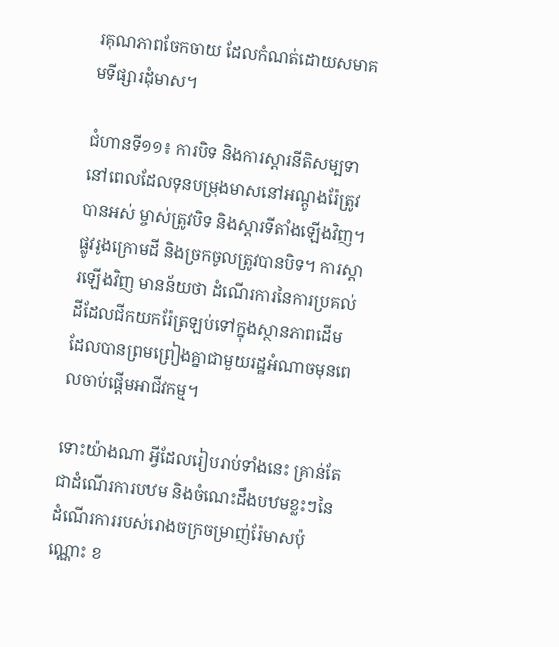រគុណភាពចែកចាយ ដែលកំណត់ដោយសមាគមទីផ្សារដុំមាស។

ជំហានទី១១៖ ការបិទ និងការស្តារនីតិសម្បទា
នៅពេលដែលទុនបម្រុងមាសនៅអណ្តូងរ៉ែត្រូវបានអស់ ម្ចាស់ត្រូវបិទ និងស្តារទីតាំងឡើងវិញ។ ផ្លូវរូងក្រោមដី និងច្រកចូលត្រូវបានបិទ។ ការស្តារឡើងវិញ មានន័យថា ដំណើរការនៃការប្រគល់ដីដែលជីកយករ៉ែត្រឡប់ទៅក្នុងស្ថានភាពដើម ដែលបានព្រមព្រៀងគ្នាជាមួយរដ្ឋអំណាចមុនពេលចាប់ផ្ដើមអាជីវកម្ម។

ទោះយ៉ាងណា អ្វីដែលរៀបរាប់ទាំងនេះ គ្រាន់តែជាដំណើរការបឋម និងចំណេះដឹងបឋមខ្លះៗនៃដំណើរការរបស់រោងចក្រចម្រាញ់រ៉ែមាសប៉ុណ្ណោះ ខ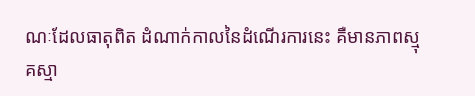ណៈដែលធាតុពិត ដំណាក់កាលនៃដំណើរការនេះ គឺមានភាពស្មុគស្មា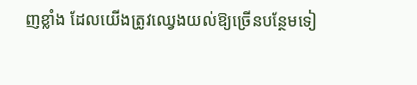ញខ្លាំង ដែលយើងត្រូវឈ្វេងយល់ឱ្យច្រើនបន្ថែមទៀ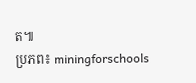ត៕
ប្រភព៖ miningforschools